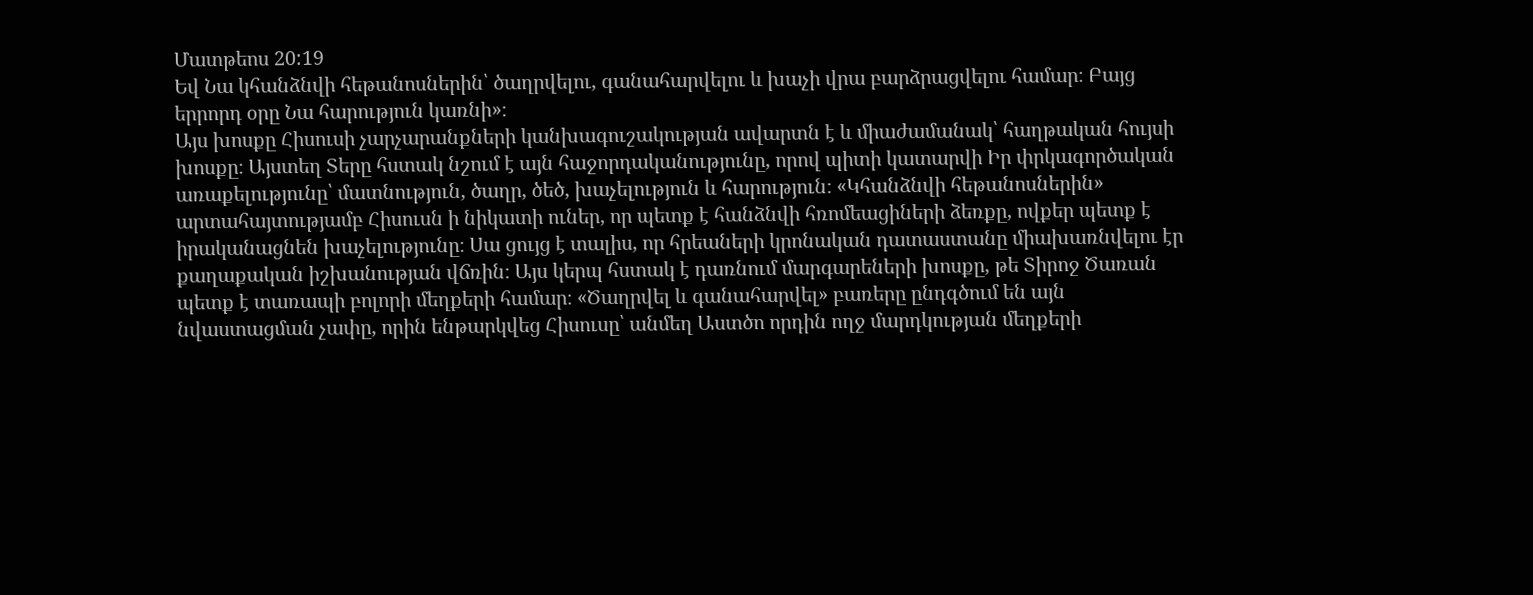Մատթեոս 20:19
Եվ Նա կհանձնվի հեթանոսներին՝ ծաղրվելու, գանահարվելու և խաչի վրա բարձրացվելու համար։ Բայց երրորդ օրը Նա հարություն կառնի»։
Այս խոսքը Հիսուսի չարչարանքների կանխագուշակության ավարտն է և միաժամանակ՝ հաղթական հույսի խոսքը։ Այստեղ Տերը հստակ նշում է այն հաջորդականությունը, որով պիտի կատարվի Իր փրկագործական առաքելությունը՝ մատնություն, ծաղր, ծեծ, խաչելություն և հարություն։ «Կհանձնվի հեթանոսներին» արտահայտությամբ Հիսուսն ի նիկատի ուներ, որ պետք է հանձնվի հռոմեացիների ձեռքը, ովքեր պետք է իրականացնեն խաչելությունը։ Սա ցույց է տալիս, որ հրեաների կրոնական դատաստանը միախառնվելու էր քաղաքական իշխանության վճռին։ Այս կերպ հստակ է դառնում մարգարեների խոսքը, թե Տիրոջ Ծառան պետք է տառապի բոլորի մեղքերի համար։ «Ծաղրվել և գանահարվել» բառերը ընդգծում են այն նվաստացման չափը, որին ենթարկվեց Հիսուսը՝ անմեղ Աստծո որդին ողջ մարդկության մեղքերի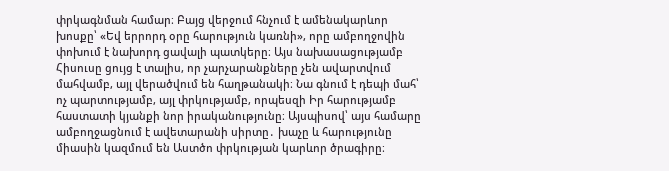փրկագնման համար։ Բայց վերջում հնչում է ամենակարևոր խոսքը՝ «Եվ երրորդ օրը հարություն կառնի», որը ամբողջովին փոխում է նախորդ ցավալի պատկերը։ Այս նախասացությամբ Հիսուսը ցույց է տալիս, որ չարչարանքները չեն ավարտվում մահվամբ, այլ վերածվում են հաղթանակի։ Նա գնում է դեպի մահ՝ ոչ պարտությամբ, այլ փրկությամբ, որպեսզի Իր հարությամբ հաստատի կյանքի նոր իրականությունը։ Այսպիսով՝ այս համարը ամբողջացնում է ավետարանի սիրտը․ խաչը և հարությունը միասին կազմում են Աստծո փրկության կարևոր ծրագիրը։